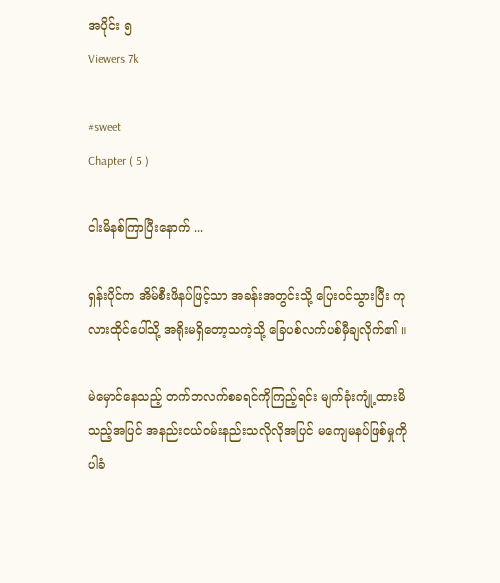အပိုင်း ၅
Viewers 7k

#sweet
Chapter ( 5 )

ငါးမိနစ်ကြာပြီးနောက် ...

ရှန်းပိုင်က အိမ်စီးဖိနပ်ဖြင့်သာ အခန်းအတွင်းသို့ ပြေး၀င်သွားပြီး ကုလားထိုင်ပေါ်သို့ အရိုးမရှိတော့သကဲ့သို့ ခြေပစ်လက်ပစ်မှီချလိုက်၏ ။

မဲမှောင်နေသည့် တက်ဘလက်စခရင်ကိုကြည့်ရင်း မျက်ခုံးကျုံ့ထားမိသည့်အပြင် အနည်းငယ်၀မ်းနည်းသလိုလိုအပြင် မကျေမနပ်ဖြစ်မှုကိုပါခံ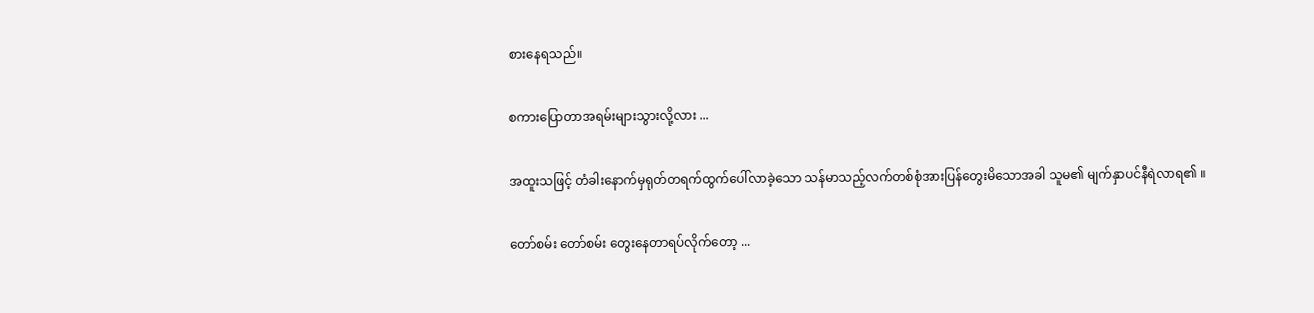စားနေရသည်။

စကားပြောတာအရမ်းများသွားလို့လား ...

အထူးသဖြင့် တံခါးနောက်မှရုတ်တရက်ထွက်ပေါ်လာခဲ့သော သန်မာသည့်လက်တစ်စုံအားပြန်တွေးမိသောအခါ သူမ၏ မျက်နှာပင်နီရဲလာရ၏ ။

တော်စမ်း တော်စမ်း တွေးနေတာရပ်လိုက်တော့ ...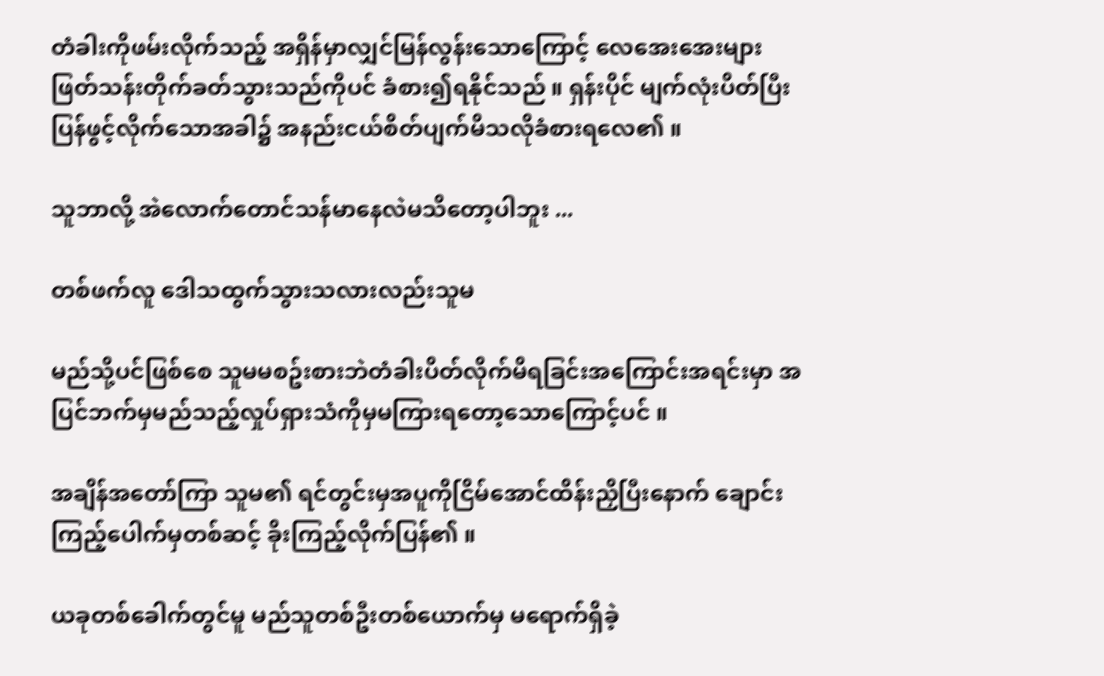တံခါးကိုဖမ်းလိုက်သည့် အရှိန်မှာလျှင်မြန်လွန်းသောကြောင့် လေအေးအေးများဖြတ်သန်းတိုက်ခတ်သွားသည်ကိုပင် ခံစား၍ရနိုင်သည် ။ ရှန်းပိုင် မျက်လုံးပိတ်ပြီး ပြန်ဖွင့်လိုက်သောအခါ၌ အနည်းငယ်စိတ်ပျက်မိသလိုခံစားရလေ၏ ။

သူဘာလို့ အဲလောက်တောင်သန်မာနေလဲမသိတော့ပါဘူး ...

တစ်ဖက်လူ ဒေါသထွက်သွားသလားလည်းသူမ

မည်သို့ပင်ဖြစ်စေ သူမမစဥ်းစားဘဲတံခါးပိတ်လိုက်မိရခြင်းအကြောင်းအရင်းမှာ အပြင်ဘက်မှမည်သည့်လှုပ်ရှားသံကိုမှမကြားရတော့သောကြောင့်ပင် ။

အချိန်အတော်ကြာ သူမ၏ ရင်တွင်းမှအပူကိုငြိမ်အောင်ထိန်းညှိပြီးနောက် ချောင်းကြည့်ပေါက်မှတစ်ဆင့် ခိုးကြည့်လိုက်ပြန်၏ ။

ယခုတစ်ခေါက်တွင်မူ မည်သူတစ်ဦးတစ်ယောက်မှ မရောက်ရှိခဲ့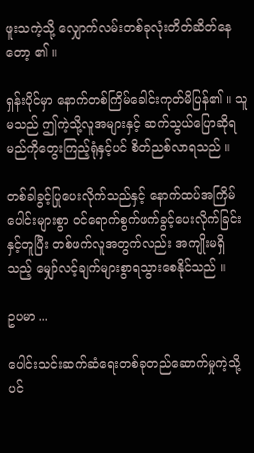ဖူးသကဲ့သို့ လျှောက်လမ်းတစ်ခုလုံးတိတ်ဆိတ်နေတော့ ၏ ။

ရှန်းပိုင်မှာ နောက်တစ်ကြိမ်ခေါင်းကုတ်မိပြန်၏ ။ သူမသည် ဤကဲ့သို့လူအများနှင့် ဆက်သွယ်ပြောဆိုရမည်ကိုတွေးကြည့်ရုံနှင့်ပင် စိတ်ညစ်လာရသည် ။

တစ်ခါခွင့်ပြုပေးလိုက်သည်နှင့် နောက်ထပ်အကြိမ်ပေါင်းများစွာ ၀င်ရောက်စွက်ဖက်ခွင့်ပေးလိုက်ခြင်းနှင့်တူပြီး တစ်ဖက်လူအတွက်လည်း အကျိုးမရှိသည့် မျှော်လင့်ချက်များစွာရသွားစေနိုင်သည် ။

ဥပမာ ...

ပေါင်းသင်းဆက်ဆံရေးတစ်ခုတည်ဆောက်မှုကဲ့သို့ပင်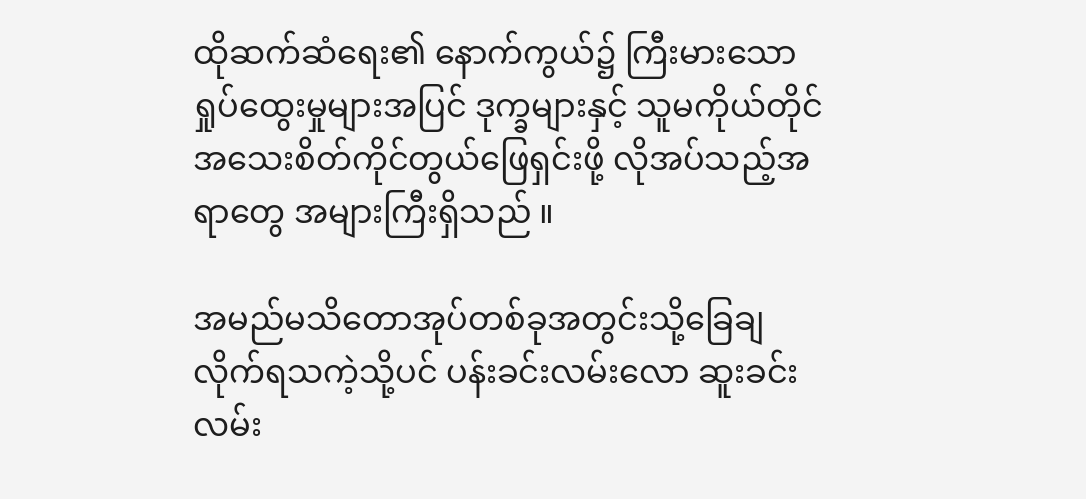ထိုဆက်ဆံရေး၏ နောက်ကွယ်၌ ကြီးမားသော ရှုပ်ထွေးမှုများအပြင် ဒုက္ခများနှင့် သူမကိုယ်တိုင် အသေးစိတ်ကိုင်တွယ်ဖြေရှင်းဖို့ လိုအပ်သည့်အရာတွေ အများကြီးရှိသည် ။

အမည်မသိတောအုပ်တစ်ခုအတွင်းသို့ခြေချလိုက်ရသကဲ့သို့ပင် ပန်းခင်းလမ်းလော ဆူးခင်းလမ်း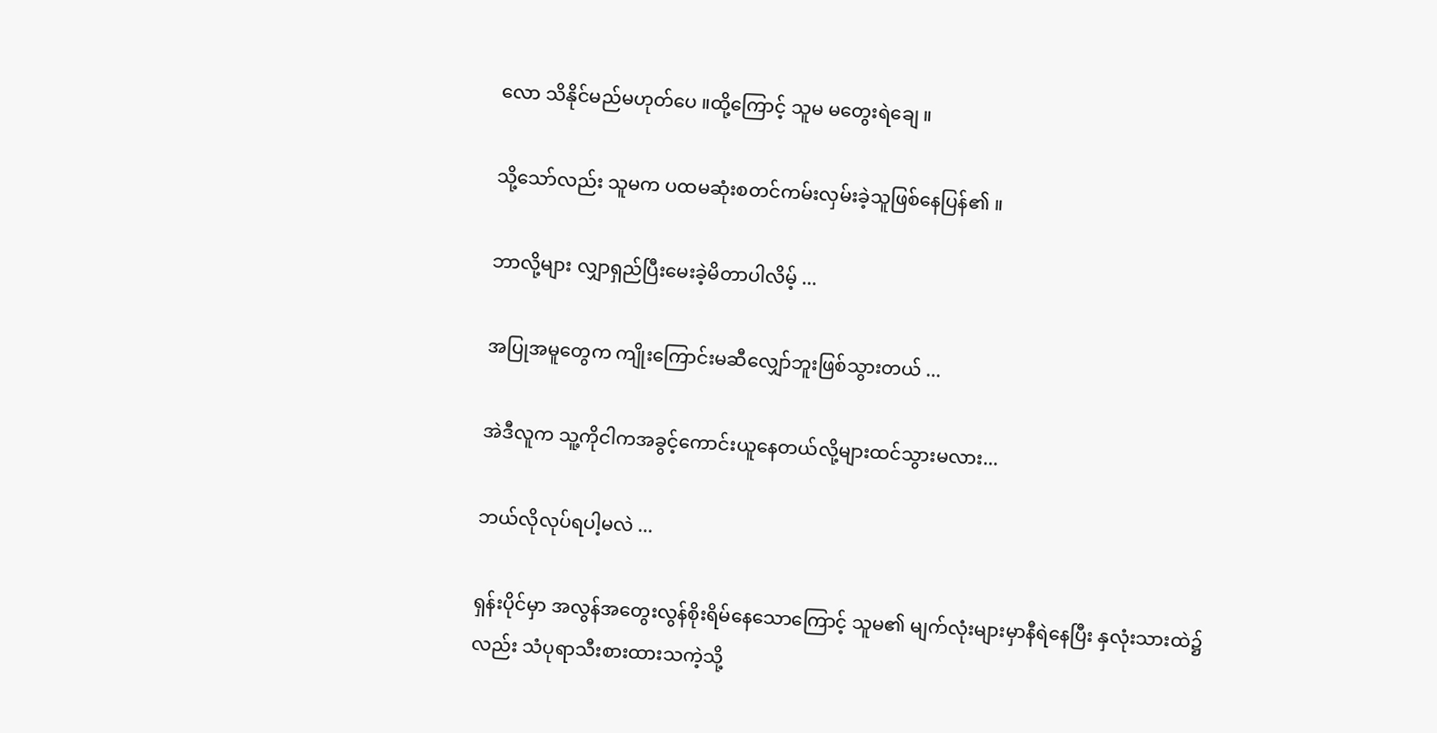လော သိနိုင်မည်မဟုတ်ပေ ။ထို့ကြောင့် သူမ မတွေးရဲချေ ။

သို့သော်လည်း သူမက ပထမဆုံးစတင်ကမ်းလှမ်းခဲ့သူဖြစ်နေပြန်၏ ။

ဘာလို့များ လျှာရှည်ပြီးမေးခဲ့မိတာပါလိမ့် ...

အပြုအမူတွေက ကျိုးကြောင်းမဆီလျှော်ဘူးဖြစ်သွားတယ် ...

အဲဒီလူက သူ့ကိုငါကအခွင့်ကောင်းယူနေတယ်လို့များထင်သွားမလား...

ဘယ်လိုလုပ်ရပါ့မလဲ ...

ရှန်းပိုင်မှာ အလွန်အတွေးလွန်စိုးရိမ်နေသောကြောင့် သူမ၏ မျက်လုံးများမှာနီရဲနေပြီး နှလုံးသားထဲ၌လည်း သံပုရာသီးစားထားသကဲ့သို့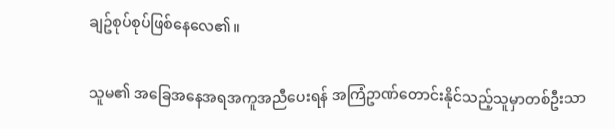ချဥ်စုပ်စုပ်ဖြစ်နေလေ၏။

သူမ၏ အခြေအနေအရအကူအညီပေးရန် အကြံဥာဏ်တောင်းနိုင်သည့်သူမှာတစ်ဦးသာ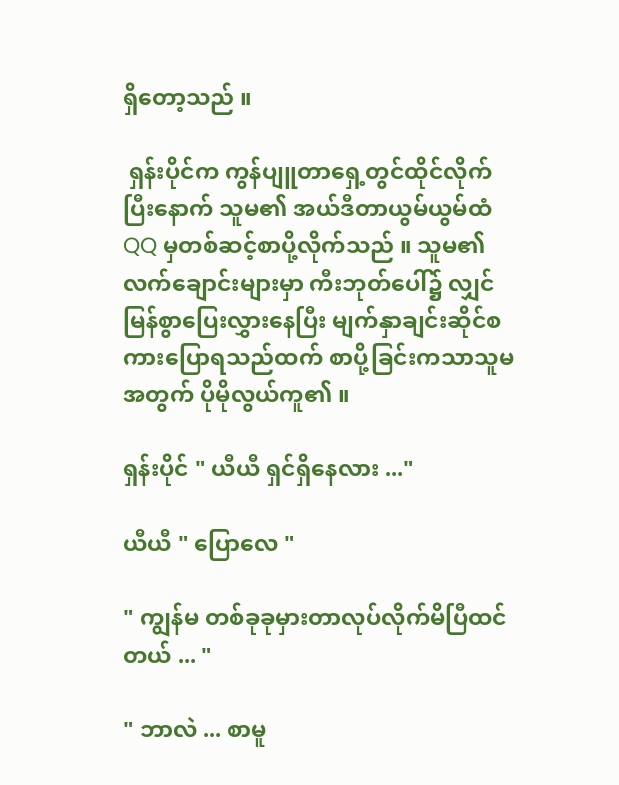ရှိတော့သည် ။

 ရှန်းပိုင်က ကွန်ပျူတာရှေ့တွင်ထိုင်လိုက်ပြီးနောက် သူမ၏ အယ်ဒီတာယွမ်ယွမ်ထံ QQ မှတစ်ဆင့်စာပို့လိုက်သည် ။ သူမ၏ လက်ချောင်းများမှာ ကီးဘုတ်ပေါ်၌ လျှင်မြန်စွာပြေးလွှားနေပြီး မျက်နှာချင်းဆိုင်စကားပြောရသည်ထက် စာပို့ခြင်းကသာသူမအတွက် ပိုမိုလွယ်ကူ၏ ။

ရှန်းပိုင် " ယီယီ ရှင်ရှိနေလား ..."

ယီယီ " ပြောလေ "

" ကျွန်မ တစ်ခုခုမှားတာလုပ်လိုက်မိပြီထင်တယ် ... "

" ဘာလဲ ... စာမူ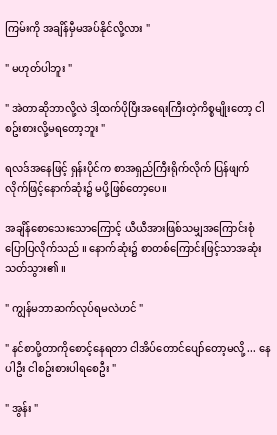ကြမ်းကို အချိန်မှီမအပ်နိုင်လို့လား "

" မဟုတ်ပါဘူး "

" အဲတာဆိုဘာလို့လဲ ဒါ့ထက်ပိုပြီးအရေးကြီးတဲ့ကိစ္စမျိုးတော့ ငါစဥ်းစားလို့မရတော့ဘူး "

ရလဒ်အနေဖြင့် ရှန်းပိုင်က စာအရှည်ကြီးရိုက်လိုက် ပြန်ဖျက်လိုက်ဖြင့်နောက်ဆုံး၌ မပို့ဖြစ်တော့ပေ။

အချိန်စောသေးသောကြောင့် ယီယီအားဖြစ်သမျှအကြောင်းစုံပြောပြလိုက်သည် ။ နောက်ဆုံး၌ စာတစ်ကြောင်းဖြင့်သာအဆုံးသတ်သွား၏ ။

" ကျွန်မဘာဆက်လုပ်ရမလဲဟင် "

" နင်စာပို့တာကိုစောင့်နေရတာ ငါအိပ်တောင်ပျော်တော့မလို့ ... နေပါဦး ငါစဥ်းစားပါရစေဦး "

" အွန်း "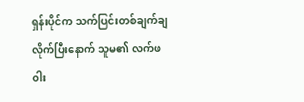ရှန်းပိုင်က သက်ပြင်းတစ်ချက်ချလိုက်ပြီးနောက် သူမ၏ လက်ဖ၀ါး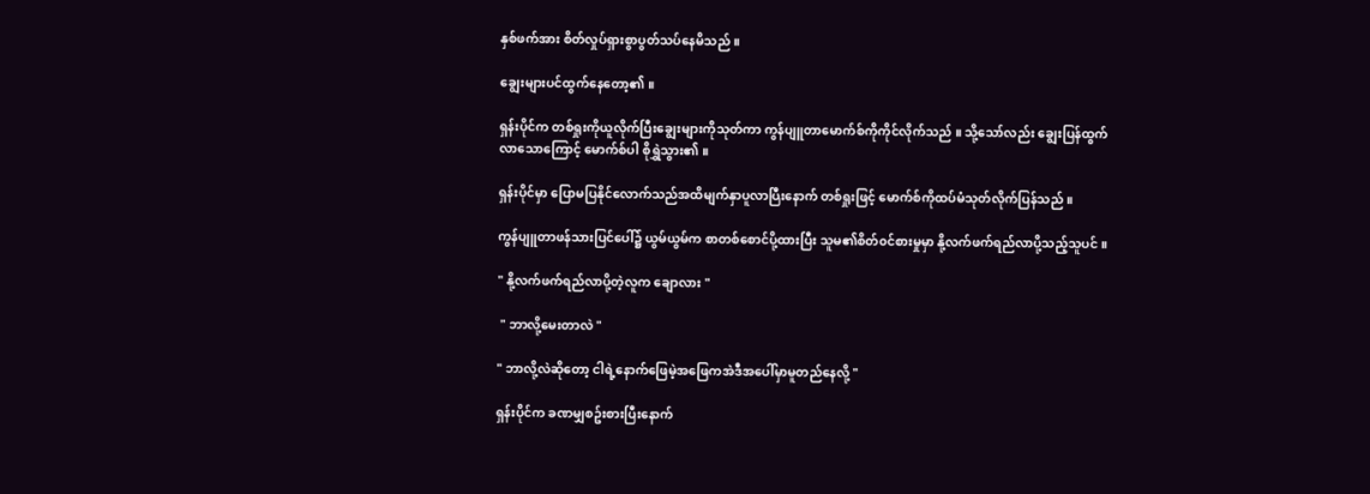နှစ်ဖက်အား စိတ်လှုပ်ရှားစွာပွတ်သပ်နေမိသည် ။

ချွေးများပင်ထွက်နေတော့၏ ။

ရှန်းပိုင်က တစ်ရှုးကိုယူလိုက်ပြီးချွေးများကိုသုတ်ကာ ကွန်ပျူတာမောက်စ်ကိုကိုင်လိုက်သည် ။ သို့သော်လည်း ချွေးပြန်ထွက်လာသောကြောင့် မောက်စ်ပါ စိုရွှဲသွား၏ ။

ရှန်းပိုင်မှာ ပြောမပြနိုင်လောက်သည်အထိမျက်နှာပူလာပြီးနောက် တစ်ရှုးဖြင့် မောက်စ်ကိုထပ်မံသုတ်လိုက်ပြန်သည် ။

ကွန်ပျူတာဖန်သားပြင်ပေါ်၌ ယွမ်ယွမ်က စာတစ်စောင်ပို့ထားပြီး သူမ၏စိတ်၀င်စားမှုမှာ နို့လက်ဖက်ရည်လာပို့သည့်သူပင် ။

" နို့လက်ဖက်ရည်လာပို့တဲ့လူက ချောလား "

 " ဘာလို့မေးတာလဲ "

" ဘာလို့လဲဆိုတော့ ငါရဲ့နောက်ဖြေမဲ့အဖြေကအဲဒီအပေါ်မှာမူတည်နေလို့ "

ရှန်းပိုင်က ခဏမျှစဥ်းစားပြီးနောက်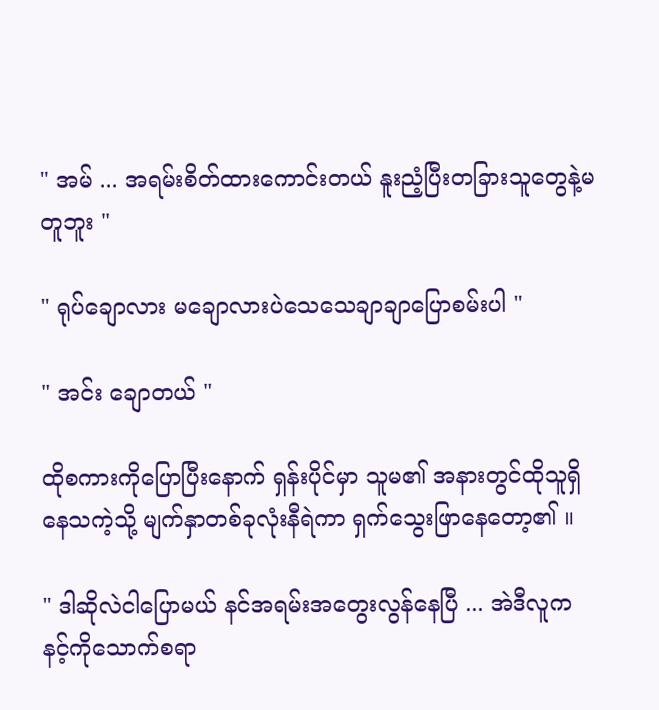" အမ် ... အရမ်းစိတ်ထားကောင်းတယ် နူးညံ့ပြီးတခြားသူတွေနဲ့မတူဘူး "

" ရုပ်ချောလား မချောလားပဲသေသေချာချာပြောစမ်းပါ "

" အင်း ချောတယ် "

ထိုစကားကိုပြောပြီးနောက် ရှန်းပိုင်မှာ သူမ၏ အနားတွင်ထိုသူရှိနေသကဲ့သို့ မျက်နှာတစ်ခုလုံးနီရဲကာ ရှက်သွေးဖြာနေတော့၏ ။

" ဒါဆိုလဲငါပြောမယ် နင်အရမ်းအတွေးလွန်နေပြီ ... အဲဒီလူက နင့်ကိုသောက်စရာ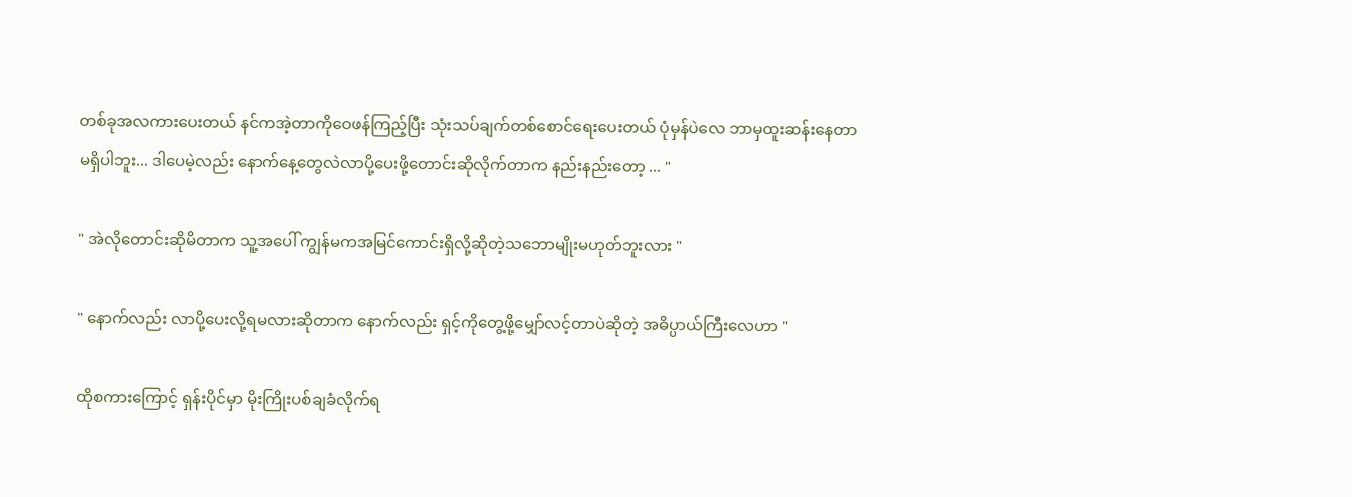တစ်ခုအလကားပေးတယ် နင်ကအဲ့တာကိုဝေဖန်ကြည့်ပြီး သုံးသပ်ချက်တစ်စောင်ရေးပေးတယ် ပုံမှန်ပဲလေ ဘာမှထူးဆန်းနေတာမရှိပါဘူး... ဒါပေမဲ့လည်း နောက်နေ့တွေလဲလာပို့ပေးဖို့တောင်းဆိုလိုက်တာက နည်းနည်းတော့ ... "

" အဲလိုတောင်းဆိုမိတာက သူ့အပေါ် ကျွန်မကအမြင်ကောင်းရှိလို့ဆိုတဲ့သဘောမျိုးမဟုတ်ဘူးလား "

" နောက်လည်း လာပို့ပေးလို့ရမလားဆိုတာက နောက်လည်း ရှင့်ကိုတွေ့ဖို့မျှော်လင့်တာပဲဆိုတဲ့ အဓိပ္ပာယ်ကြီးလေဟာ "

ထိုစကားကြောင့် ရှန်းပိုင်မှာ မိုးကြိုးပစ်ချခံလိုက်ရ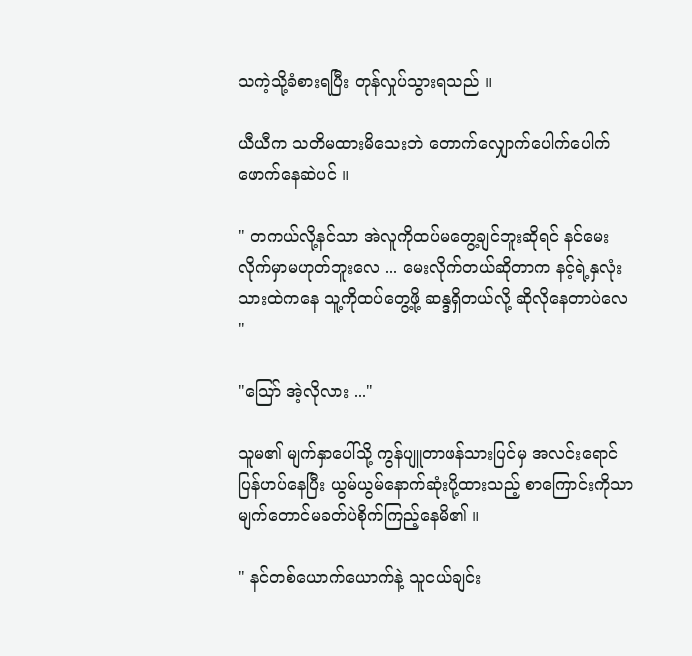သကဲ့သို့ခံစားရပြီး တုန်လှုပ်သွားရသည် ။

ယီယီက သတိမထားမိသေးဘဲ တောက်လျှောက်ပေါက်ပေါက်ဖောက်နေဆဲပင် ။

" တကယ်လို့နင်သာ အဲလူကိုထပ်မတွေ့ချင်ဘူးဆိုရင် နင်မေးလိုက်မှာမဟုတ်ဘူးလေ ... မေးလိုက်တယ်ဆိုတာက နင့်ရဲ့နှလုံးသားထဲကနေ သူ့ကိုထပ်တွေ့ဖို့ ဆန္ဒရှိတယ်လို့ ဆိုလိုနေတာပဲလေ "

"သြော် အဲ့လိုလား ..."

သူမ၏ မျက်နှာပေါ်သို့ ကွန်ပျူတာဖန်သားပြင်မှ အလင်းရောင်ပြန်ဟပ်နေပြီး ယွမ်ယွမ်နောက်ဆုံးပို့ထားသည့် စာကြောင်းကိုသာ မျက်တောင်မခတ်ပဲစိုက်ကြည့်နေမိ၏ ။

" နင်တစ်ယောက်ယောက်နဲ့ သူငယ်ချင်း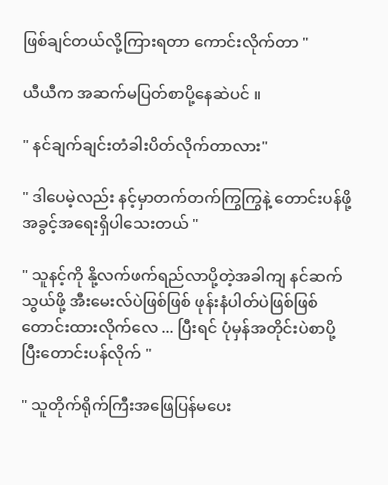ဖြစ်ချင်တယ်လို့ကြားရတာ ကောင်းလိုက်တာ "

ယီယီက အဆက်မပြတ်စာပို့နေဆဲပင် ။

" နင်ချက်ချင်းတံခါးပိတ်လိုက်တာလား"

" ဒါပေမဲ့လည်း နင့်မှာတက်တက်ကြွကြွနဲ့ တောင်းပန်ဖို့အခွင့်အရေးရှိပါသေးတယ် "

" သူနင့်ကို နို့လက်ဖက်ရည်လာပို့တဲ့အခါကျ နင်ဆက်သွယ်ဖို့ အီးမေးလ်ပဲဖြစ်ဖြစ် ဖုန်းနံပါတ်ပဲဖြစ်ဖြစ်တောင်းထားလိုက်လေ ... ပြီးရင် ပုံမှန်အတိုင်းပဲစာပို့ပြီးတောင်းပန်လိုက် "

" သူတိုက်ရိုက်ကြီးအဖြေပြန်မပေး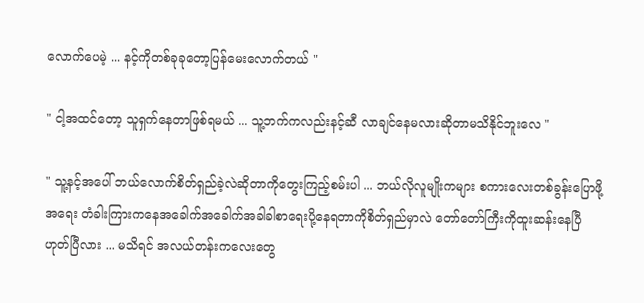လောက်ပေမဲ့ ... နင့်ကိုတစ်ခုခုတော့ပြန်မေးလောက်တယ် "

" ငါ့အထင်တော့ သူရှက်နေတာဖြစ်ရမယ် ... သူ့ဘက်ကလည်းနင့်ဆီ လာချင်နေမလားဆိုတာမသိနိုင်ဘူးလေ "

" သူ့နင့်အပေါ် ဘယ်လောက်စိတ်ရှည်ခဲ့လဲဆိုတာကိုတွေးကြည့်စမ်းပါ ... ဘယ်လိုလူမျိုးကများ စကားလေးတစ်ခွန်းပြောဖို့အရေး တံခါးကြားကနေအခေါက်အခေါက်အခါခါစာရေးပို့နေရတာကိုစိတ်ရှည်မှာလဲ တော်တော်ကြီးကိုထူးဆန်းနေပြီ ဟုတ်ပြီလား ... မသိရင် အလယ်တန်းကလေးတွေ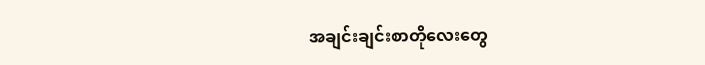အချင်းချင်းစာတိုလေးတွေ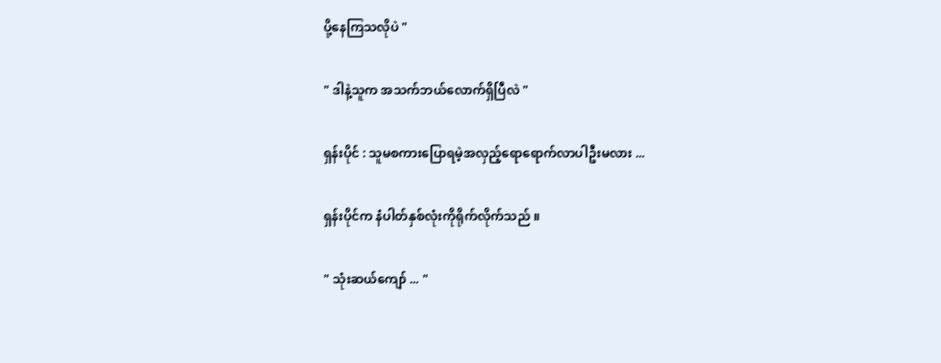ပို့နေကြသလိုပဲ "

" ဒါနဲ့သူက အသက်ဘယ်လောက်ရှိပြီလဲ "

ရှန်းပိုင် : သူမစကားပြောရမဲ့အလှည့်ရောရောက်လာပါဦးမလား ...

ရှန်းပိုင်က နံပါတ်နှစ်လုံးကိုရိုက်လိုက်သည် ။

" သုံးဆယ်ကျော် ... "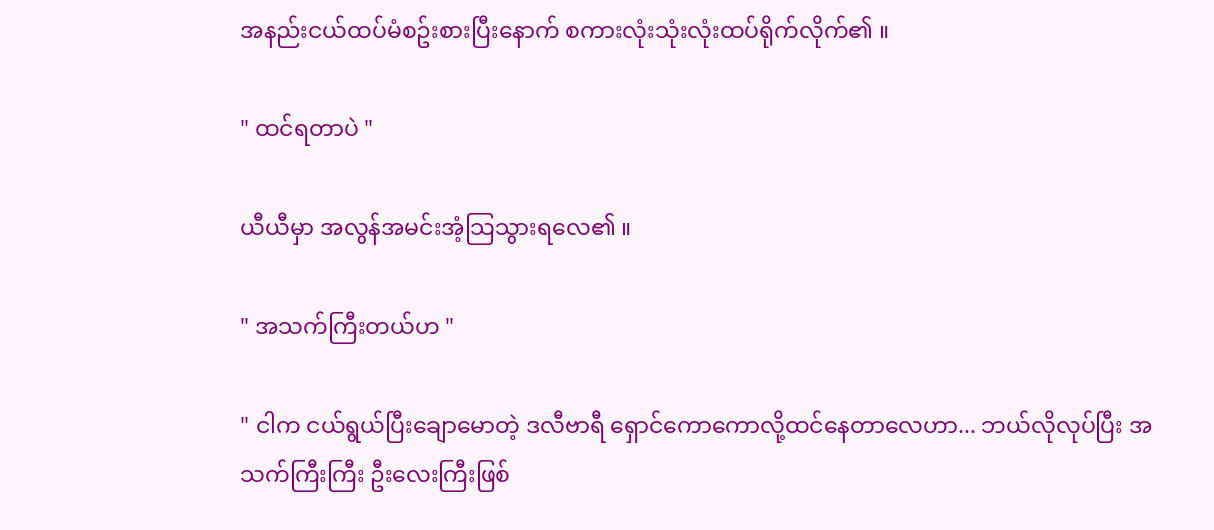အနည်းငယ်ထပ်မံစဥ်းစားပြီးနောက် စကားလုံးသုံးလုံးထပ်ရိုက်လိုက်၏ ။

" ထင်ရတာပဲ "

ယီယီမှာ အလွန်အမင်းအံ့သြသွားရလေ၏ ။

" အသက်ကြီးတယ်ဟ "

" ငါက ငယ်ရွယ်ပြီးချောမောတဲ့ ဒလီဗာရီ ရှောင်ကောကောလို့ထင်နေတာလေဟာ... ဘယ်လိုလုပ်ပြီး အသက်ကြီးကြီး ဦးလေးကြီးဖြစ်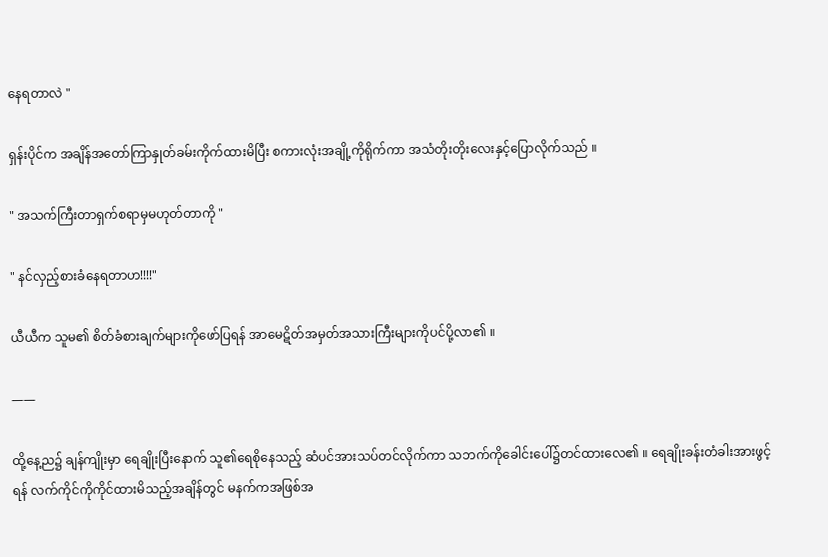နေရတာလဲ "

ရှန်းပိုင်က အချိန်အတော်ကြာနှုတ်ခမ်းကိုက်ထားမိပြီး စကားလုံးအချို့ကိုရိုက်ကာ အသံတိုးတိုးလေးနှင့်ပြောလိုက်သည် ။

" အသက်ကြီးတာရှက်စရာမှမဟုတ်တာကို "

" နင်လှည့်စားခံနေရတာဟ!!!!"

ယီယီက သူမ၏ စိတ်ခံစားချက်များကိုဖော်ပြရန် အာမေဋိတ်အမှတ်အသားကြီးများကိုပင်ပို့လာ၏ ။

——

ထို့နေ့ည၌ ချန်ကျိုးမှာ ရေချိုးပြီးနောက် သူ၏ရေစိုနေသည့် ဆံပင်အားသပ်တင်လိုက်ကာ သဘက်ကိုခေါင်းပေါ်၌တင်ထားလေ၏ ။ ရေချိုးခန်းတံခါးအားဖွင့်ရန် လက်ကိုင်ကိုကိုင်ထားမိသည့်အချိန်တွင် မနက်ကအဖြစ်အ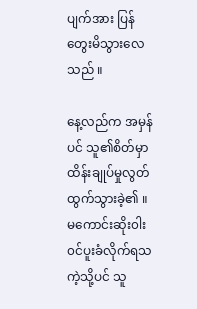ပျက်အား ပြန်တွေးမိသွားလေသည် ။

နေ့လည်က အမှန်ပင် သူ၏စိတ်မှာထိန်းချုပ်မှုလွတ်ထွက်သွားခဲ့၏ ။ မကောင်းဆိုး၀ါး၀င်ပူးခံလိုက်ရသကဲ့သို့ပင် သူ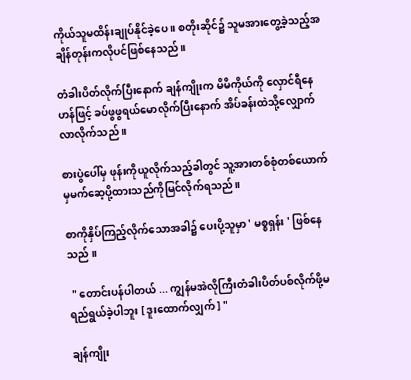ကိုယ်သူမထိန်းချုပ်နိုင်ခဲ့ပေ ။ စတိုးဆိုင်၌ သူမအားတွေ့ခဲ့သည့်အချိန်တုန်းကလိုပင်ဖြစ်နေသည်။

တံခါးပိတ်လိုက်ပြီးနောက် ချန်ကျိုးက မိမိကိုယ်ကို လှောင်ရီနေဟန်ဖြင့် ခပ်ဖွဖွရယ်မောလိုက်ပြီးနောက် အိပ်ခန်းထဲသို့လျှောက်လာလိုက်သည် ။

စားပွဲပေါ်မှ ဖုန်းကိုယူလိုက်သည့်ခါတွင် သူ့အားတစ်စုံတစ်ယောက်မှမက်ဆေ့ပို့ထားသည်ကိုမြင်လိုက်ရသည် ။

စာကိုနှိပ်ကြည့်လိုက်သောအခါ၌ ပေးပို့သူမှာ ' မစ္စရှန်း ' ဖြစ်နေသည် ။

 " တောင်းပန်ပါတယ် ... ကျွန်မအဲလိုကြီးတံခါးပိတ်ပစ်လိုက်ဖို့မရည်ရွယ်ခဲ့ပါဘူး [ ဒူးထောက်လျှက် ] "

ချန်ကျိုး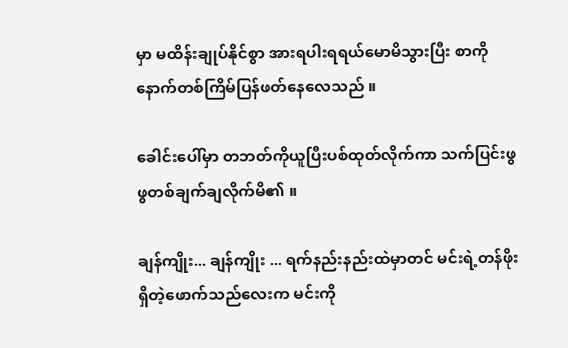မှာ မထိန်းချုပ်နိုင်စွာ အားရပါးရရယ်မောမိသွားပြီး စာကိုနောက်တစ်ကြိမ်ပြန်ဖတ်နေလေသည် ။

ခေါင်းပေါ်မှာ တဘတ်ကိုယူပြီးပစ်ထုတ်လိုက်ကာ သက်ပြင်းဖွဖွတစ်ချက်ချလိုက်မိ၏ ။

ချန်ကျိုး... ချန်ကျိုး ... ရက်နည်းနည်းထဲမှာတင် မင်းရဲ့တန်ဖိုးရှိတဲ့ဖောက်သည်လေးက မင်းကို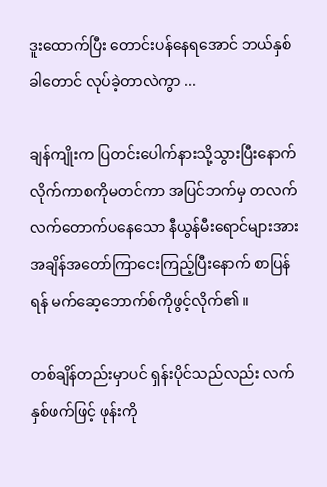ဒူးထောက်ပြီး တောင်းပန်နေရအောင် ဘယ်နှစ်ခါတောင် လုပ်ခဲ့တာလဲကွာ ...

ချန်ကျိုးက ပြတင်းပေါက်နားသို့သွားပြီးနောက်လိုက်ကာစကိုမတင်ကာ အပြင်ဘက်မှ တလက်လက်တောက်ပနေသော နီယွန်မီးရောင်များအား အချိန်အတော်ကြာငေးကြည့်ပြီးနောက် စာပြန်ရန် မက်ဆေ့ဘောက်စ်ကိုဖွင့်လိုက်၏ ။

တစ်ချိန်တည်းမှာပင် ရှန်းပိုင်သည်လည်း လက်နှစ်ဖက်ဖြင့် ဖုန်းကို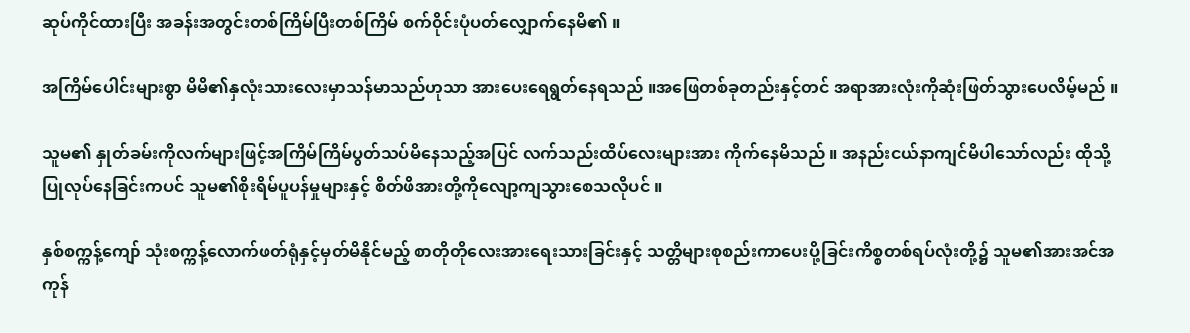ဆုပ်ကိုင်ထားပြီး အခန်းအတွင်းတစ်ကြိမ်ပြီးတစ်ကြိမ် စက်၀ိုင်းပုံပတ်လျှောက်နေမိ၏ ။

အကြိမ်ပေါင်းများစွာ မိမိ၏နှလုံးသားလေးမှာသန်မာသည်ဟုသာ အားပေးရေရွတ်နေရသည် ။အဖြေတစ်ခုတည်းနှင့်တင် အရာအားလုံးကိုဆုံးဖြတ်သွားပေလိမ့်မည် ။

သူမ၏ နှုတ်ခမ်းကိုလက်များဖြင့်အကြိမ်ကြိမ်ပွတ်သပ်မိနေသည့်အပြင် လက်သည်းထိပ်လေးများအား ကိုက်နေမိသည် ။ အနည်းငယ်နာကျင်မိပါသော်လည်း ထိုသို့ပြုလုပ်နေခြင်းကပင် သူမ၏စိုးရိမ်ပူပန်မှုများနှင့် စိတ်ဖိအားတို့ကိုလျော့ကျသွားစေသလိုပင် ။

နှစ်စက္ကန့်ကျော် သုံးစက္ကန့်လောက်ဖတ်ရုံနှင့်မှတ်မိနိုင်မည့် စာတိုတိုလေးအားရေးသားခြင်းနှင့် သတ္တိများစုစည်းကာပေးပို့ခြင်းကိစ္စတစ်ရပ်လုံးတို့၌ သူမ၏အားအင်အကုန်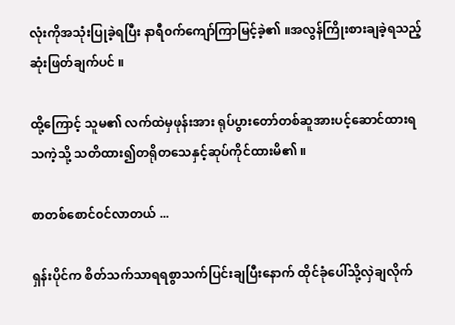လုံးကိုအသုံးပြုခဲ့ရပြီး နာရီ၀က်ကျော်ကြာမြင့်ခဲ့၏ ။အလွန်ကြိုးစားချခဲ့ရသည့် ဆုံးဖြတ်ချက်ပင် ။

ထို့ကြောင့် သူမ၏ လက်ထဲမှဖုန်းအား ရုပ်ပွားတော်တစ်ဆူအားပင့်ဆောင်ထားရသကဲ့သို့ သတိထား၍တရိုတသေနှင့်ဆုပ်ကိုင်ထားမိ၏ ။

စာတစ်စောင်၀င်လာတယ် ...

ရှန်းပိုင်က စိတ်သက်သာရရစွာသက်ပြင်းချပြီးနောက် ထိုင်ခုံပေါ်သို့လှဲချလိုက်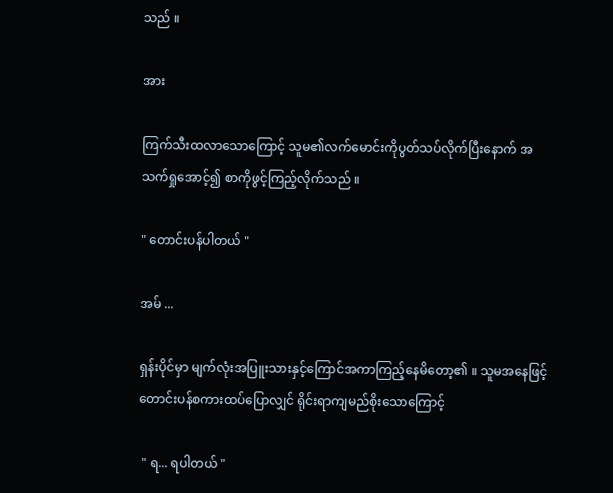သည် ။

အား

ကြက်သီးထလာသောကြောင့် သူမ၏လက်မောင်းကိုပွတ်သပ်လိုက်ပြီးနောက် အသက်ရှုအောင့်၍ စာကိုဖွင့်ကြည့်လိုက်သည် ။

" တောင်းပန်ပါတယ် "

အမ် ...

ရှန်းပိုင်မှာ မျက်လုံးအပြူးသားနှင့်ကြောင်အကာကြည့်နေမိတော့၏ ။ သူမအနေဖြင့် တောင်းပန်စကားထပ်ပြောလျှင် ရိုင်းရာကျမည်စိုးသောကြောင့်

 " ရ... ရပါတယ် "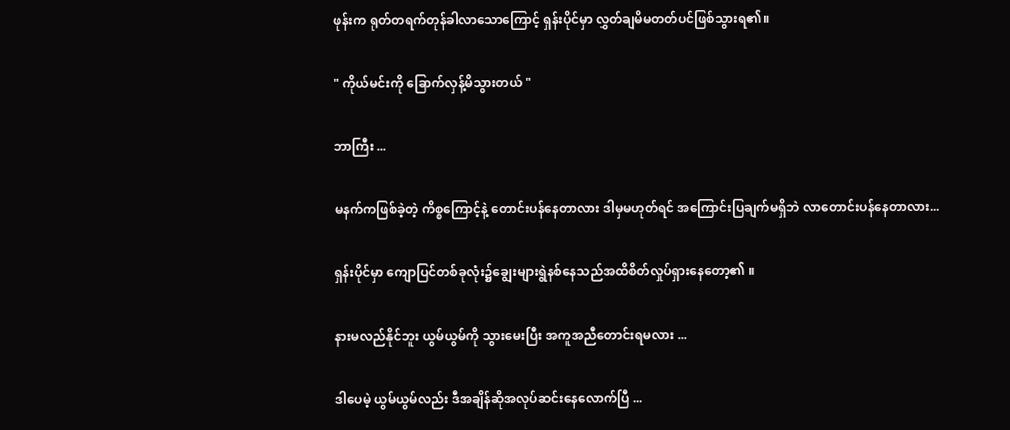ဖုန်းက ရုတ်တရက်တုန်ခါလာသောကြောင့် ရှန်းပိုင်မှာ လွှတ်ချမိမတတ်ပင်ဖြစ်သွားရ၏။

" ကိုယ်မင်းကို ခြောက်လှန့်မိသွားတယ် "

ဘာကြီး ...

မနက်ကဖြစ်ခဲ့တဲ့ ကိစ္စကြောင့်နဲ့ တောင်းပန်နေတာလား ဒါမှမဟုတ်ရင် အကြောင်းပြချက်မရှိဘဲ လာတောင်းပန်နေတာလား...

ရှန်းပိုင်မှာ ကျောပြင်တစ်ခုလုံး၌ချွေးများရွဲနစ်နေသည်အထိစိတ်လှုပ်ရှားနေတော့၏ ။

နားမလည်နိုင်ဘူး ယွမ်ယွမ်ကို သွားမေးပြီး အကူအညီတောင်းရမလား ...

ဒါပေမဲ့ ယွမ်ယွမ်လည်း ဒီအချိန်ဆိုအလုပ်ဆင်းနေလောက်ပြီ ...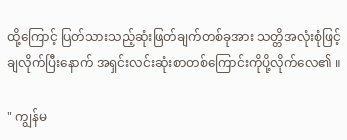ထို့ကြောင့် ပြတ်သားသည့်ဆုံးဖြတ်ချက်တစ်ခုအား သတ္တိအလုံးစုံဖြင့်ချလိုက်ပြီးနောက် အရှင်းလင်းဆုံးစာတစ်ကြောင်းကိုပို့လိုက်လေ၏ ။

" ကျွန်မ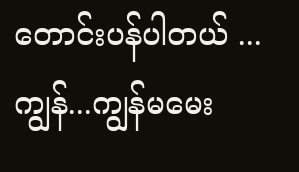တောင်းပန်ပါတယ် ... ကျွန်...ကျွန်မမေး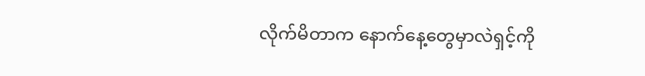လိုက်မိတာက နောက်နေ့တွေမှာလဲရှင့်ကို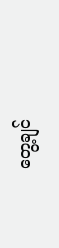တွေ့ချင်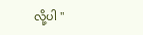လို့ပါ "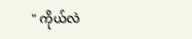" ကိုယ်လဲ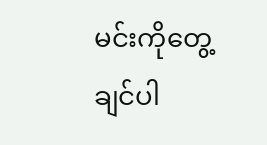မင်းကိုတွေ့ချင်ပါ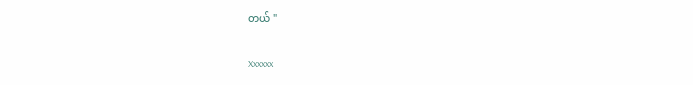တယ် "


Xxxxxx